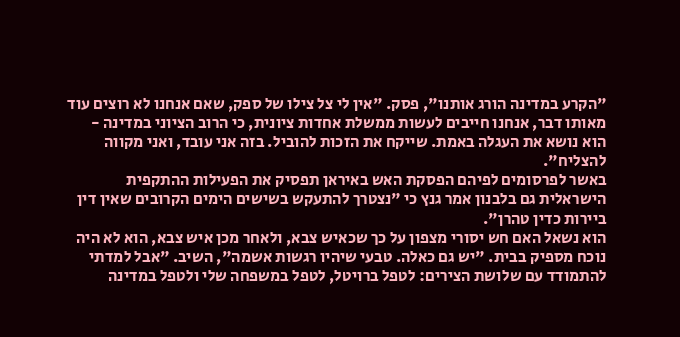"הקרע במדינה הורג אותנו", פסק. "אין לי צל צילו של ספק, שאם אנחנו לא רוצים עוד מאותו דבר, אנחנו חייבים לעשות ממשלת אחדות ציונית, כי הרוב הציוני במדינה - הוא נושא את העגלה באמת. שייקח את הזכות להוביל. בזה אני עובד, ואני מקווה להצליח".
באשר לפרסומים לפיהם הפסקת האש באיראן תפסיק את הפעילות ההתקפית הישראלית גם בלבנון אמר גנץ כי "נצטרך להתעקש בשישים הימים הקרובים שאין דין ביירות כדין טהרן".
הוא נשאל האם חש יסורי מצפון על כך שכאיש צבא, ולאחר מכן איש צבא, הוא לא היה נוכח מספיק בבית. "יש גם כאלה. טבעי שיהיו רגשות אשמה", השיב. "אבל למדתי להתמודד עם שלושת הצירים: לטפל ברויטל, לטפל במשפחה שלי ולטפל במדינה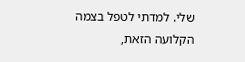שלי. למדתי לטפל בצמה הקלועה הזאת,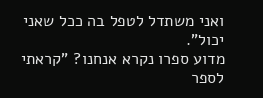ואני משתדל לטפל בה ככל שאני יכול".
מדוע ספרו נקרא אנחנו? "קראתי לספר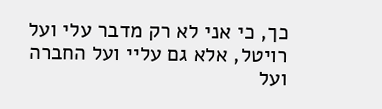כך, כי אני לא רק מדבר עלי ועל רויטל, אלא גם עליי ועל החברה ועל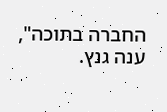החברה בתוכה", ענה גנץ.